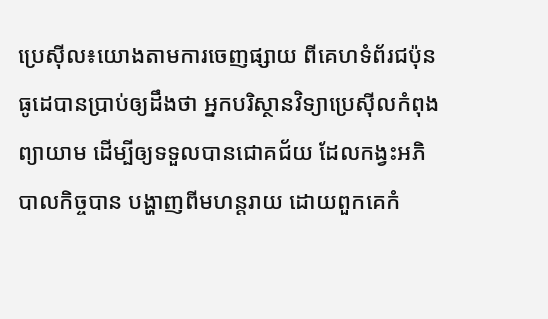ប្រេស៊ីល៖យោងតាមការចេញផ្សាយ ពីគេហទំព័រជប៉ុនធូដេបានប្រាប់ឲ្យដឹងថា អ្នកបរិស្ថានវិទ្យាប្រេស៊ីលកំពុងព្យាយាម ដើម្បីឲ្យទទួលបានជោគជ័យ ដែលកង្វះអភិបាលកិច្ចបាន បង្ហាញពីមហន្តរាយ ដោយពួកគេកំ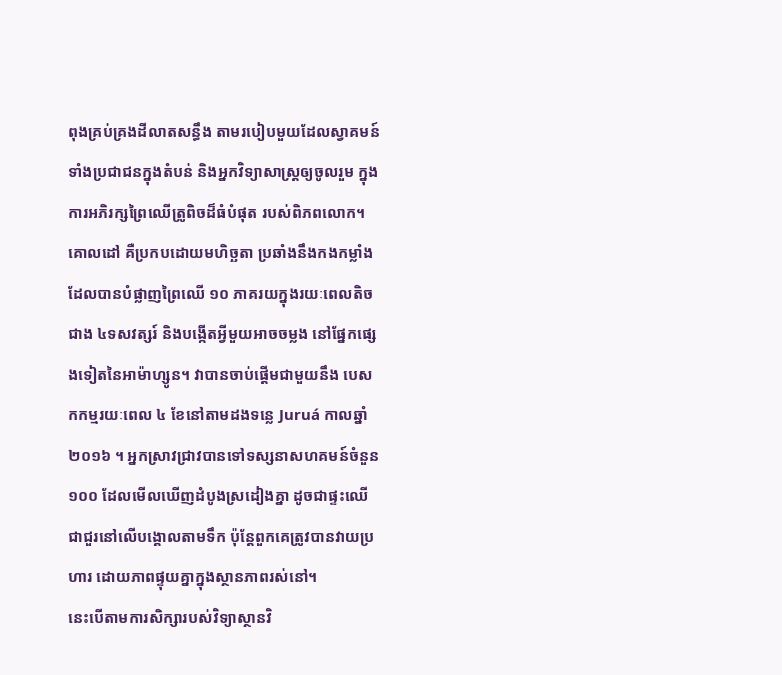ពុងគ្រប់គ្រងដីលាតសន្ធឹង តាមរបៀបមួយដែលស្វាគមន៍ទាំងប្រជាជនក្នុងតំបន់ និងអ្នកវិទ្យាសាស្ត្រឲ្យចូលរួម ក្នុងការអភិរក្សព្រៃឈើត្រូពិចដ៏ធំបំផុត របស់ពិភពលោក។
គោលដៅ គឺប្រកបដោយមហិច្ឆតា ប្រឆាំងនឹងកងកម្លាំងដែលបានបំផ្លាញព្រៃឈើ ១០ ភាគរយក្នុងរយៈពេលតិចជាង ៤ទសវត្សរ៍ និងបង្កើតអ្វីមួយអាចចម្លង នៅផ្នែកផ្សេងទៀតនៃអាម៉ាហ្សូន។ វាបានចាប់ផ្តើមជាមួយនឹង បេសកកម្មរយៈពេល ៤ ខែនៅតាមដងទន្លេ Juruá កាលឆ្នាំ ២០១៦ ។ អ្នកស្រាវជ្រាវបានទៅទស្សនាសហគមន៍ចំនួន ១០០ ដែលមើលឃើញដំបូងស្រដៀងគ្នា ដូចជាផ្ទះឈើជាជួរនៅលើបង្គោលតាមទឹក ប៉ុន្តែពួកគេត្រូវបានវាយប្រហារ ដោយភាពផ្ទុយគ្នាក្នុងស្ថានភាពរស់នៅ។
នេះបើតាមការសិក្សារបស់វិទ្យាស្ថានវិ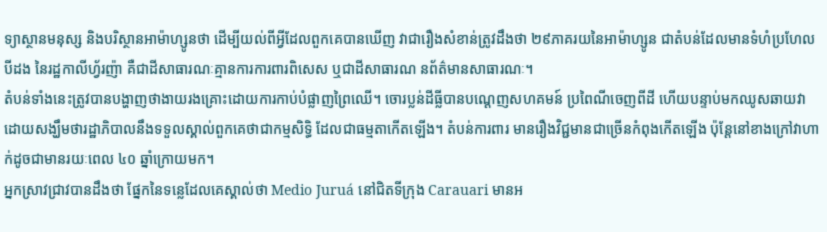ទ្យាស្ថានមនុស្ស និងបរិស្ថានអាម៉ាហ្សូនថា ដើម្បីយល់ពីអ្វីដែលពួកគេបានឃើញ វាជារឿងសំខាន់ត្រូវដឹងថា ២៩ភាគរយនៃអាម៉ាហ្សូន ជាតំបន់ដែលមានទំហំប្រហែលបីដង នៃរដ្ឋកាលីហ្វ័រញ៉ា គឺជាដីសាធារណៈគ្មានការការពារពិសេស ឬជាដីសាធារណ នព័ត៌មានសាធារណៈ។
តំបន់ទាំងនេះត្រូវបានបង្ហាញថាងាយរងគ្រោះដោយការកាប់បំផ្លាញព្រៃឈើ។ ចោរប្លន់ដីធ្លីបានបណ្ដេញសហគមន៍ ប្រពៃណីចេញពីដី ហើយបន្ទាប់មកឈូសឆាយវា ដោយសង្ឃឹមថារដ្ឋាភិបាលនឹងទទួលស្គាល់ពួកគេថាជាកម្មសិទ្ធិ ដែលជាធម្មតាកើតឡើង។ តំបន់ការពារ មានរឿងវិជ្ជមានជាច្រើនកំពុងកើតឡើង ប៉ុន្តែនៅខាងក្រៅវាហាក់ដូចជាមានរយៈពេល ៤០ ឆ្នាំក្រោយមក។
អ្នកស្រាវជ្រាវបានដឹងថា ផ្នែកនៃទន្លេដែលគេស្គាល់ថា Medio Juruá នៅជិតទីក្រុង Carauari មានអ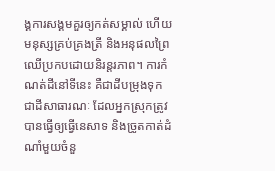ង្គការសង្គមគួរឲ្យកត់សម្គាល់ ហើយមនុស្សគ្រប់គ្រងត្រី និងអនុផលព្រៃឈើប្រកបដោយនិរន្តរភាព។ ការកំណត់ដីនៅទីនេះ គឺជាដីបម្រុងទុកជាដីសាធារណៈ ដែលអ្នកស្រុកត្រូវបានធ្វើឲ្យធ្វើនេសាទ និងច្រូតកាត់ដំណាំមួយចំនួ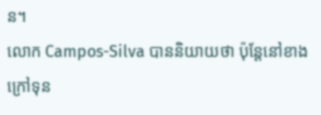ន។
លោក Campos-Silva បាននិយាយថា ប៉ុន្តែនៅខាងក្រៅទុន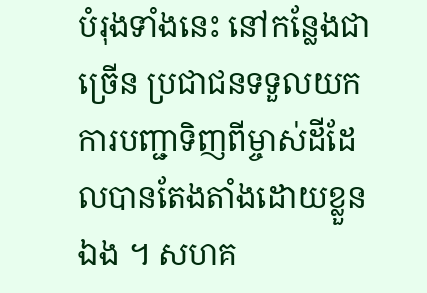បំរុងទាំងនេះ នៅកន្លែងជាច្រើន ប្រជាជនទទួលយកការបញ្ជាទិញពីម្ចាស់ដីដែលបានតែងតាំងដោយខ្លួនឯង ។ សហគ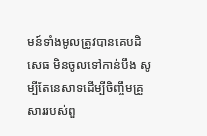មន៍ទាំងមូលត្រូវបានគេបដិសេធ មិនចូលទៅកាន់បឹង សូម្បីតែនេសាទដើម្បីចិញ្ចឹមគ្រួសាររបស់ពួ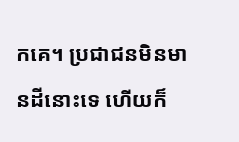កគេ។ ប្រជាជនមិនមានដីនោះទេ ហើយក៏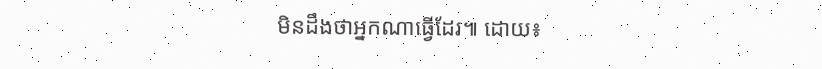មិនដឹងថាអ្នកណាធ្វើដែរ៕ ដោយ៖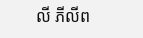លី ភីលីព